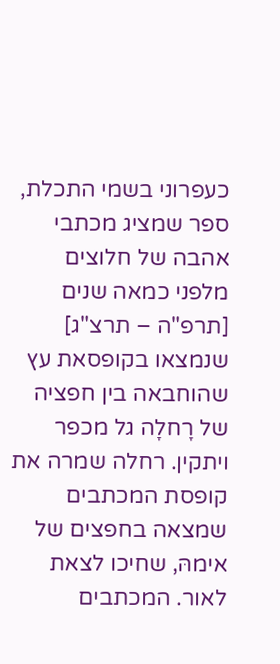כעפרוני בשמי התכלת, ספר שמציג מכתבי אהבה של חלוצים מלפני כמאה שנים [תרפ"ה – תרצ"ג] שנמצאו בקופסאת עץ שהוחבאה בין חפציה של רָחלָה גל מכפר ויתקין. רחלה שמרה את קופסת המכתבים שמצאה בחפצים של אימהּ, שחיכו לצאת לאור. המכתבים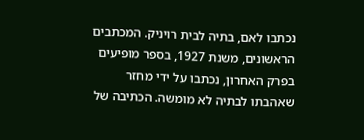נכתבו לאם, בתיה לבית רויניק. המכתבים הראשונים, משנת 1927, בספר מופיעים בפרק האחרון, נכתבו על ידי מחזר שאהבתו לבתיה לא מומשה. הכתיבה של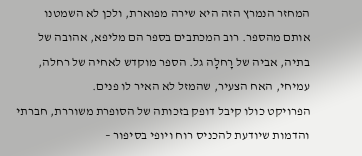המחזר הנמרץ הזה היא שירה מפוארת, ולכן לא השמטנו אותם מהספר. רוב המכתבים בספר הם מליפא, אהובה של בתיה, אביה של רָחלָה גל. הספר מוקדש לאחיה של רחלה, עמיחי, האח הצעיר, שהמזל לא האיר לו פנים.
הפרויקט כולו קיבל דופק בזכותה של הסופרת משוררת, חברתי והדמות שיודעת להכניס רוח ויופי בסיפור –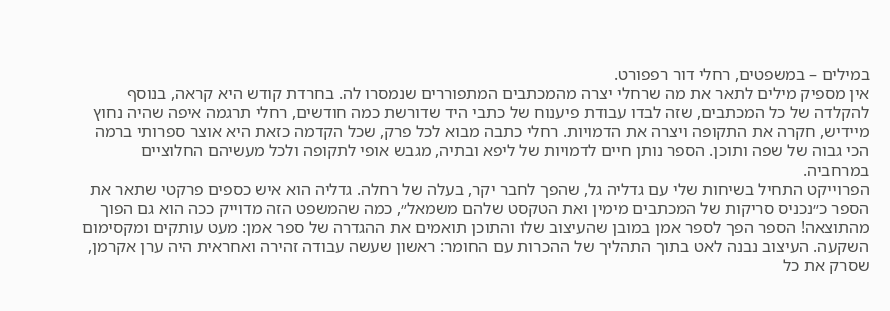במילים – במשפטים, רחלי דור רפפורט.
אין מספיק מילים לתאר את מה שרחלי יצרה מהמכתבים המתפוררים שנמסרו לה. בחרדת קודש היא קראה, בנוסף להקלדה של כל המכתבים, שזה לבדו עבודת פיענוח של כתבי היד שדורשת כמה חודשים, רחלי תרגמה איפה שהיה נחוץ מיידיש, חקרה את התקופה ויצרה את הדמויות. רחלי כתבה מבוא לכל פרק, שכל הקדמה כזאת היא אוצר ספרותי ברמה הכי גבוה של שפה ותוכן. הספר נותן חיים לדמויות של ליפא ובתיה, מגבש אופי לתקופה ולכל מעשיהם החלוציים במרחביה.
הפרוייקט התחיל בשיחות שלי עם גדליה גל, שהפך לחבר יקר, בעלה של רחלה. גדליה הוא איש כספים פרקטי שתאר את הספר כ״נכניס סריקות של המכתבים מימין ואת הטקסט שלהם משמאל״, כמה שהמשפט הזה מדוייק ככה הוא גם הפוך מהתוצאה! הספר הפך לספר אמן במובן שהעיצוב שלו והתוכן תואמים את ההגדרה של ספר אמן: מעט עותקים ומקסימום השקעה. העיצוב נבנה לאט בתוך התהליך של ההכרות עם החומר: ראשון שעשה עבודה זהירה ואחראית היה ערן אקרמן, שסרק את כל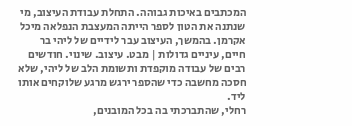המכתבים באיכות גבוהה. התחלת עבודת העיצוב, מי שנתנה את הטון לספר הייתה המעצבת הנפלאה מיכל אקרמן. בהמשך, העיצוב עבר לידיים של ליהי בר חיים, עיניים גדולות | מבט. עיצוב. שינוי. חודשים רבים של עבודה מוקפדת ותשומת הלב של ליהי, שלא חסכה מחשבה כדי שהספר ירגש מרגע שלוקחים אותו ליד.
רחלי, שהתברכתי בה בכל המובנים,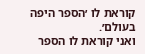קוראת לו ׳הספר היפה בעולם׳.
ואני קוראת לו הספר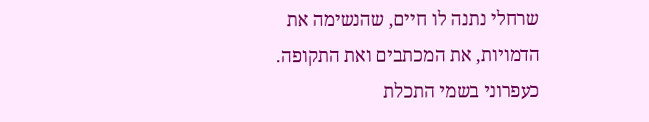שרחלי נתנה לו חיים, שהנשימה את הדמויות, את המכתבים ואת התקופה.
כעפרוני בשמי התכלת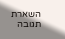השארת תגובה